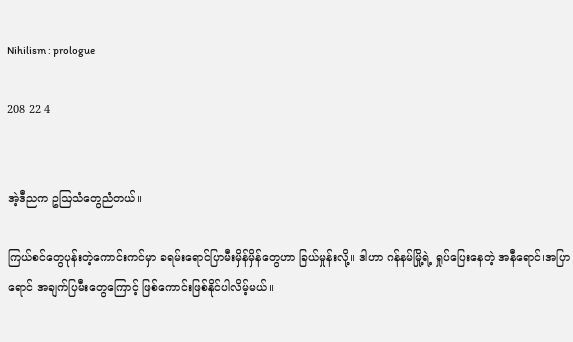Nihilism : prologue

208 22 4


အဲ့ဒီညက ဥဩသံတွေညံတယ်။

ကြယ်စင်တွေပုန်းတဲ့ကောင်းကင်မှာ ခရမ်းရောင်ပြာမီးမှိန်မှိန်တွေဟာ ခြယ်မှုန်းလို့။ ဒါဟာ ဂန်နမ်မြို့ရဲ့ ရှုပ်ပြေးနေတဲ့ အနီရောင်၊အပြာရောင် အချက်ပြမီးတွေကြောင့် ဖြစ်ကောင်းဖြစ်နိုင်ပါလိမ့်မယ်။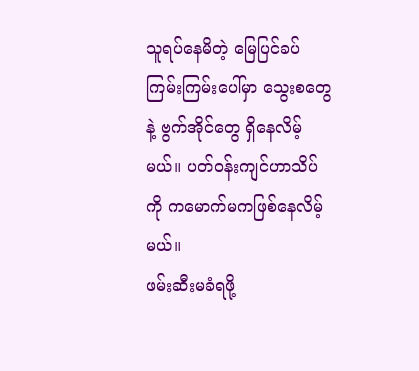သူရပ်နေမိတဲ့ မြေပြင်ခပ်ကြမ်းကြမ်းပေါ်မှာ သွေးစတွေနဲ့ ဗွက်အိုင်တွေ ရှိနေလိမ့်မယ်။ ပတ်၀န်းကျင်ဟာသိပ်ကို ကမောက်မကဖြစ်နေလိမ့်မယ်။
ဖမ်းဆီးမခံရဖို့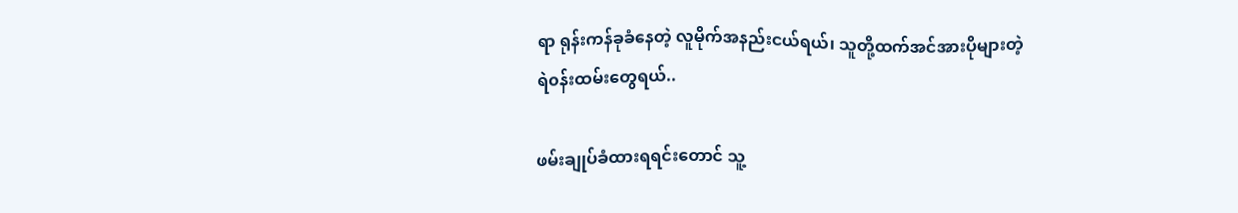ရာ ရုန်းကန်ခုခံနေတဲ့ လူမိုက်အနည်းငယ်ရယ်၊ သူတို့ထက်အင်အားပိုများတဲ့
ရဲ၀န်းထမ်းတွေရယ်..

ဖမ်းချုပ်ခံထားရရင်းတောင် သူ့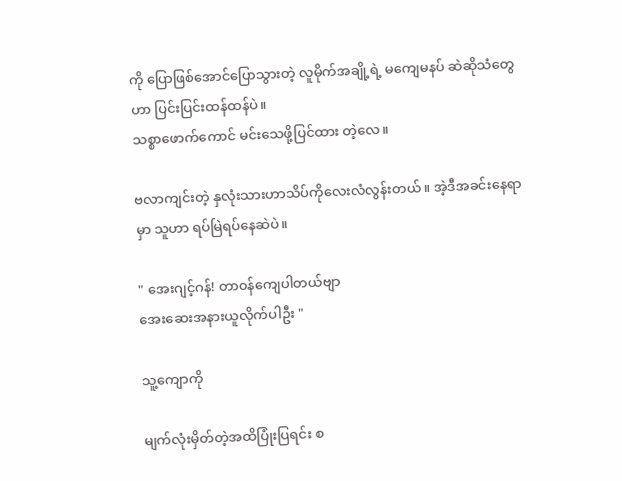ကို ပြောဖြစ်အောင်ပြောသွားတဲ့ လူမိုက်အချို့ရဲ့ မကျေမနပ် ဆဲဆိုသံတွေဟာ ပြင်းပြင်းထန်ထန်ပဲ။
သစ္စာဖောက်ကောင် မင်းသေဖို့ပြင်ထား တဲ့လေ။

ဗလာကျင်းတဲ့ နှလုံးသားဟာသိပ်ကိုလေးလံလွန်းတယ်။ အဲ့ဒီအခင်းနေရာမှာ သူဟာ ရပ်မြဲရပ်နေဆဲပဲ။

" အေးဂျင့်ဂန်! တာ၀န်ကျေပါတယ်ဗျာ
အေးဆေးအနားယူလိုက်ပါဦး "

သူ့ကျောကို

မျက်လုံးမှိတ်တဲ့အထိပြုံးပြရင်း စ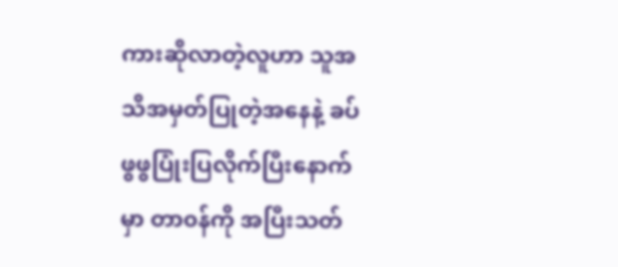ကားဆိုလာတဲ့လူဟာ သူအသိအမှတ်ပြုတဲ့အနေနဲ့ ခပ်ဖွဖွပြုံးပြလိုက်ပြီးနောက်မှာ တာ၀န်ကို အပြီးသတ်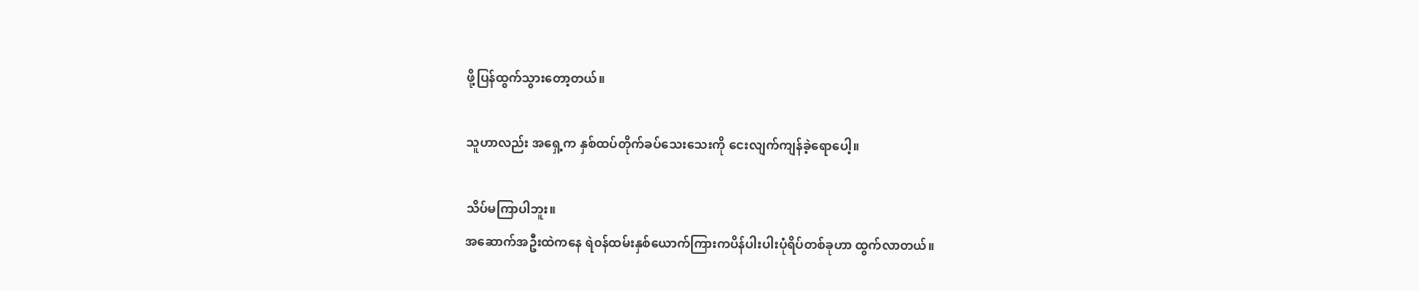ဖို့ပြန်ထွက်သွားတော့တယ်။

သူဟာလည်း အရှေ့က နှစ်ထပ်တိုက်ခပ်သေးသေးကို ငေးလျက်ကျန်ခဲ့ရောပေါ့။

သိပ်မကြာပါဘူး။
အဆောက်အဦးထဲကနေ ရဲ၀န်ထမ်းနှစ်ယောက်ကြားကပိန်ပါးပါးပုံရိပ်တစ်ခုဟာ ထွက်လာတယ်။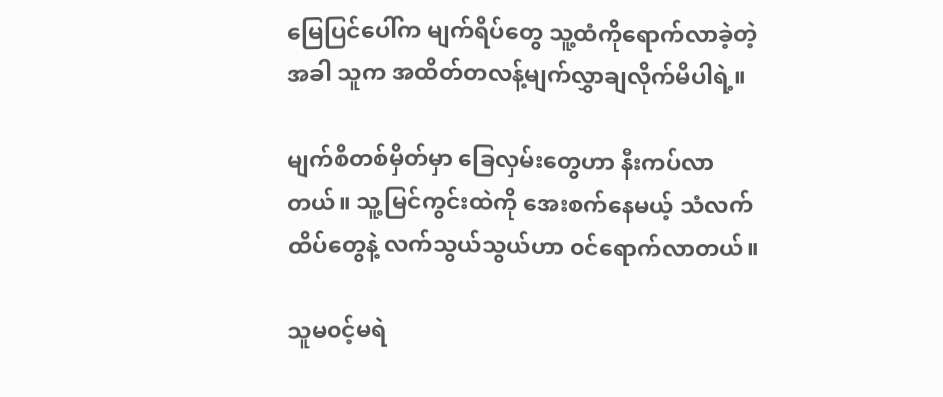မြေပြင်ပေါ်က မျက်ရိပ်တွေ သူ့ထံကိုရောက်လာခဲ့တဲ့အခါ သူက အထိတ်တလန့်မျက်လွှာချလိုက်မိပါရဲ့။

မျက်စိတစ်မှိတ်မှာ ခြေလှမ်းတွေဟာ နီးကပ်လာတယ်။ သူ့မြင်ကွင်းထဲကို အေးစက်နေမယ့် သံလက်ထိပ်တွေ‌နဲ့ လက်သွယ်သွယ်ဟာ ၀င်ရောက်လာတယ်။

သူမ၀င့်မရဲ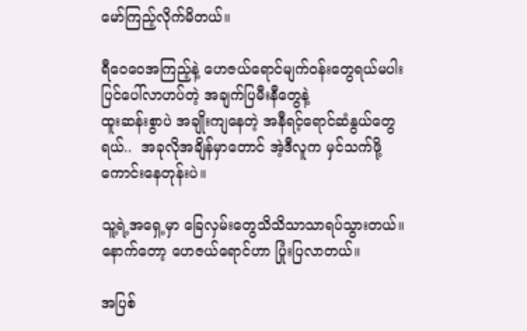မော်ကြည့်လိုက်မိတယ်။

ရီဝေဝေအကြည့်နဲ့ ဟေဇယ်ရောင်မျက်၀န်းတွေရယ်မပါးပြင်ပေါ်လာဟပ်တဲ့ အချက်ပြမီးနီတွေနဲ့
ထူးဆန်းစွာပဲ အချိုးကျနေတဲ့ အနီရင့်ရောင်ဆံနွယ်တွေရယ်..  အခုလိုအချိန်မှာတောင် အဲ့ဒီလူက မှင်သက်ဖို့ကောင်းနေတုန်းပဲ။

သူ့ရဲ့အရှေ့မှာ ခြေလှမ်းတွေသိသိသာသာရပ်သွားတယ်။ နောက်တော့ ဟေဇယ်ရောင်ဟာ ပြုံးပြလာတယ်။

အပြစ်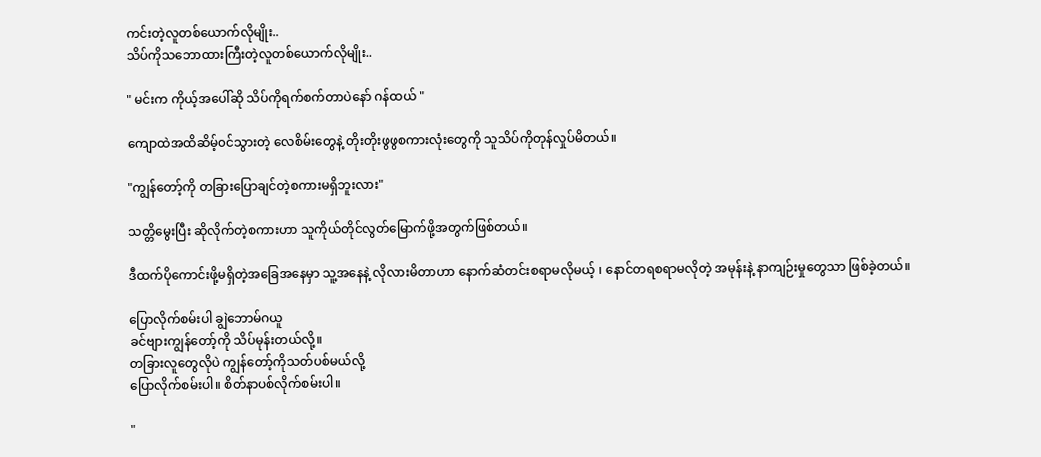ကင်းတဲ့လူတစ်ယောက်လိုမျိုး..
သိပ်ကိုသဘောထားကြီးတဲ့လူတစ်ယောက်လိုမျိုး..

" မင်းက ကိုယ့်အပေါ်ဆို သိပ်ကိုရက်စက်တာပဲနော် ဂန်ထယ် "

ကျောထဲအထိဆိမ့်၀င်သွားတဲ့ လေစိမ်းတွေနဲ့ တိုးတိုးဖွဖွစကားလုံးတွေကို သူသိပ်ကိုတုန်လှုပ်မိတယ်။

"ကျွန်တော့်ကို တခြားပြောချင်တဲ့စကားမရှိဘူးလား"

သတ္တိမွေးပြီး ဆိုလိုက်တဲ့စကားဟာ သူကိုယ်တိုင်လွတ်မြောက်ဖို့အတွက်ဖြစ်တယ်။

ဒီထက်ပိုကောင်းဖို့မရှိတဲ့အခြေအနေမှာ သူ့အနေနဲ့ လိုလားမိတာဟာ နောက်ဆံတင်းစရာမလိုမယ့် ၊ နောင်တရစရာမလိုတဲ့ အမုန်းနဲ့ နာကျဉ်းမှုတွေသာ ဖြစ်ခဲ့တယ်။

ပြောလိုက်စမ်းပါ ချွဲဘောမ်ဂယူ
ခင်ဗျားကျွန်‌တော့်ကို သိပ်မုန်းတယ်လို့။
တခြားလူတွေလိုပဲ ကျွန်တော့်ကိုသတ်ပစ်မယ်လို့
ပြောလိုက်စမ်းပါ။ စိတ်နာပစ်လိုက်စမ်းပါ။

"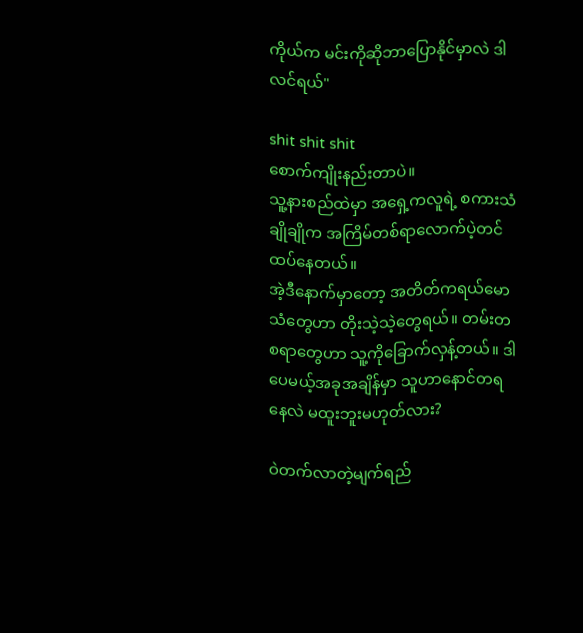ကိုယ်က မင်းကိုဆိုဘာပြောနိုင်မှာလဲ ဒါလင်ရယ်"

shit shit shit
စောက်ကျိုးနည်းတာပဲ။
သူ့နားစည်ထဲမှာ အရှေ့ကလူရဲ့ စကားသံချိုချိုက အကြိမ်တစ်ရာလောက်ပဲ့တင်ထပ်နေတယ်။
အဲ့ဒီနောက်မှာ‌တော့ အတိတ်ကရယ်မောသံတွေဟာ တိုးသဲ့သဲ့တွေရယ်။ တမ်းတစရာတွေဟာ သူ့ကိုခြောက်လှန့်တယ်။ ဒါပေမယ့်အခုအချိန်မှာ သူဟာနောင်တရနေလဲ မထူးဘူးမဟုတ်လား?

ဝဲတက်လာတဲ့မျက်ရည်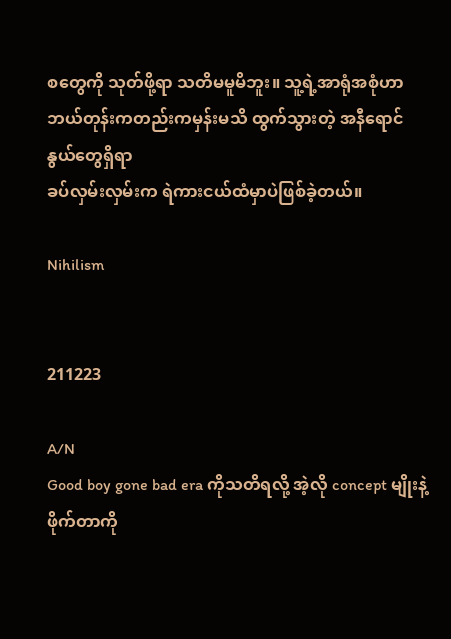စတွေကို သုတ်ဖို့ရာ သတိမမူမိဘူး။ သူ့ရဲ့အာရုံအစုံဟာ ဘယ်တုန်းကတည်းကမှန်းမသိ ထွက်သွားတဲ့ အနီရောင်နွယ်တွေရှိရာ
ခပ်လှမ်းလှမ်းက ရဲကားငယ်ထံမှာပဲဖြစ်ခဲ့တယ်။

Nihilism


211223

A/N
Good boy gone bad era ကိုသတိရလို့ အဲ့လို concept မျိုးနဲ့ ဖိုက်တာကို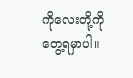ကိုလေးတို့ကို တွေ့ရမှာပါ။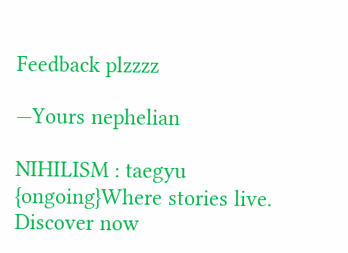Feedback plzzzz

—Yours nephelian

NIHILISM : taegyu {ongoing}Where stories live. Discover now